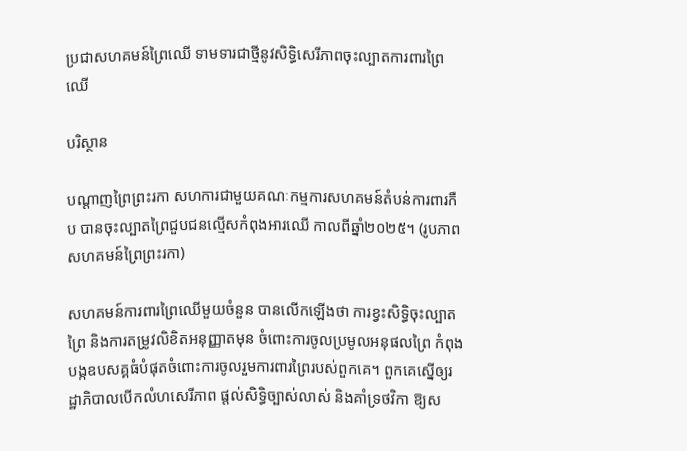ប្រជាសហគមន៍ព្រៃឈើ ទាមទារជាថ្មីនូវសិទ្ធិសេរីភាពចុះល្បាតការពារព្រៃឈើ

បរិស្ថាន

បណ្តាញព្រៃព្រះរកា សហការជាមួយគណៈកម្មការសហគមន៍តំបន់ការពារកឺប បានចុះល្បាតព្រៃជួបជនល្មើសកំពុងអារឈើ កាលពីឆ្នាំ២០២៥។ (រូបភាពសហគមន៍ព្រៃព្រះរកា)

សហគមន៍ការពារព្រៃឈើមួយចំនួន បានលើកឡើងថា ការខ្វះសិទ្ធិចុះល្បាតព្រៃ និងការតម្រូវលិខិតអនុញ្ញាតមុន ចំពោះការចូលប្រមូលអនុផលព្រៃ កំពុងបង្កឧបសគ្គធំបំផុតចំពោះការចូលរួមការពារព្រៃរបស់ពួកគេ។ ពួកគេស្នើឲ្យរដ្ឋាភិបាលបើកលំហសេរីភាព ផ្តល់សិទ្ធិច្បាស់លាស់ និងគាំទ្រថវិកា ឱ្យស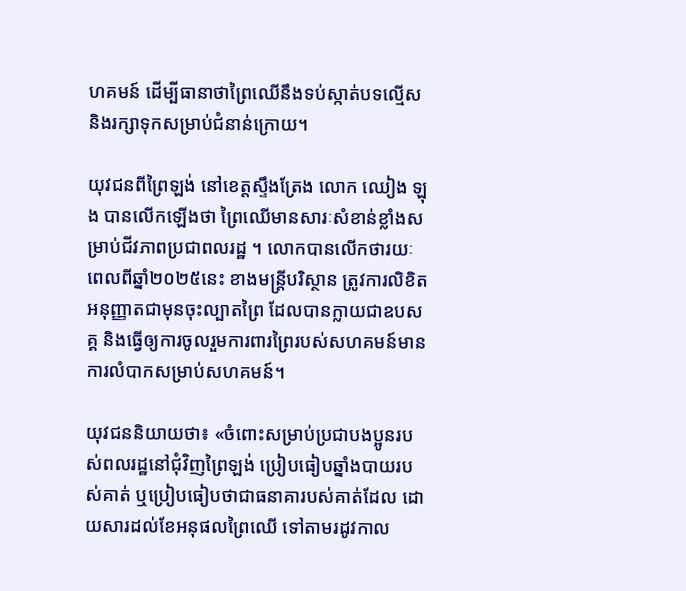ហគមន៍ ដើម្បីធានាថាព្រៃឈើនឹងទប់ស្កាត់បទល្មើស និងរក្សាទុកសម្រាប់ជំនាន់ក្រោយ។

យុវជនពីព្រៃឡង់ នៅខេត្តស្ទឹងត្រែង លោក ឈៀង ឡុង បានលើកឡើងថា ព្រៃឈើមានសារៈសំខាន់ខ្លាំងសម្រាប់ជីវភាពប្រជាពលរដ្ឋ ។ លោកបានលើកថារយៈពេលពីឆ្នាំ២០២៥នេះ ខាងមន្ត្រីបរិស្ថាន ត្រូវការលិខិតអនុញ្ញាតជាមុនចុះល្បាតព្រៃ ដែលបានក្លាយជាឧបសគ្គ និងធ្វើឲ្យការចូលរួមការពារព្រៃរបស់សហគមន៍មានការលំបាកសម្រាប់សហគមន៍។

យុវជននិយាយថា៖ «ចំពោះសម្រាប់ប្រជាបងប្អូនរបស់ពលរដ្ឋនៅជុំវិញព្រៃឡង់ ប្រៀបធៀបឆ្នាំងបាយរបស់គាត់ ឬប្រៀបធៀបថាជាធនាគារបស់គាត់ដែល ដោយសារដល់ខែអនុផលព្រៃឈើ ទៅតាមរដូវកាល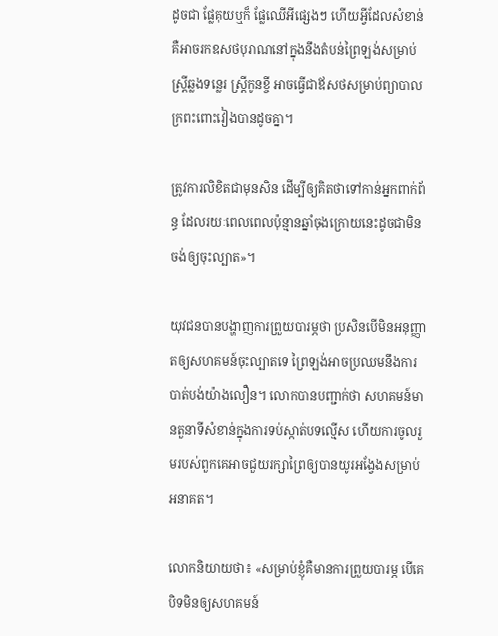ដូចជា ផ្លែគុយឬក៏ ផ្លែឈើអីផ្សេងៗ ហើយអ្វីដែលសំខាន់គឺអាចរកឧសថបុរាណនៅក្នុងនឹងតំបន់ព្រៃឡង់សម្រាប់ស្ត្រីឆ្លងទន្លេរ ស្ត្រីកូនខ្ចី អាចធ្វើជាឪសថសម្រាប់ព្យាបាលក្រពះពោះវៀងបានដូចគ្នា។

ត្រូវការលិខិតជាមុនសិន ដើម្បីឲ្យគិតថាទៅកាន់អ្នកពាក់ព័ន្ធ ដែលរយៈពេលពេលប៉ុន្មានឆ្នាំចុងក្រោយនេះដូចជាមិនចង់ឲ្យចុះល្បាត»។

យុវជនបានបង្ហាញការព្រួយបារម្ភថា ប្រសិនបើមិនអនុញ្ញាតឲ្យសហគមន៍ចុះល្បាតទេ ព្រៃឡង់អាចប្រឈមនឹងការបាត់បង់យ៉ាងលឿន។ លោកបានបញ្ជាក់ថា សហគមន៍មានតួនាទីសំខាន់ក្នុងការទប់ស្កាត់បទល្មើស ហើយការចូលរួមរបស់ពួកគេអាចជួយរក្សាព្រៃឲ្យបានយូរអង្វែងសម្រាប់អនាគត។

លោកនិយាយថា៖ «សម្រាប់ខ្ញុំគឺមានការព្រួយបារម្ភ បើគេបិទមិនឲ្យសហគមន៍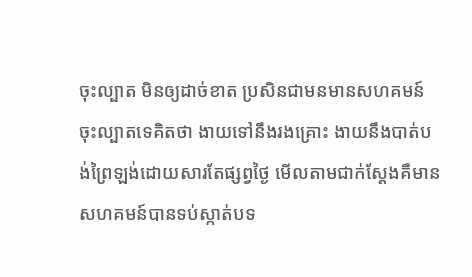ចុះល្បាត មិនឲ្យដាច់ខាត ប្រសិនជាមនមានសហគមន៍ចុះល្បាតទេគិតថា ងាយទៅនឹងរងគ្រោះ ងាយនឹងបាត់បង់ព្រៃឡង់ដោយសារតែផ្សព្វថ្ងៃ មើលតាមជាក់ស្តែងគឺមានសហគមន៍បានទប់ស្កាត់បទ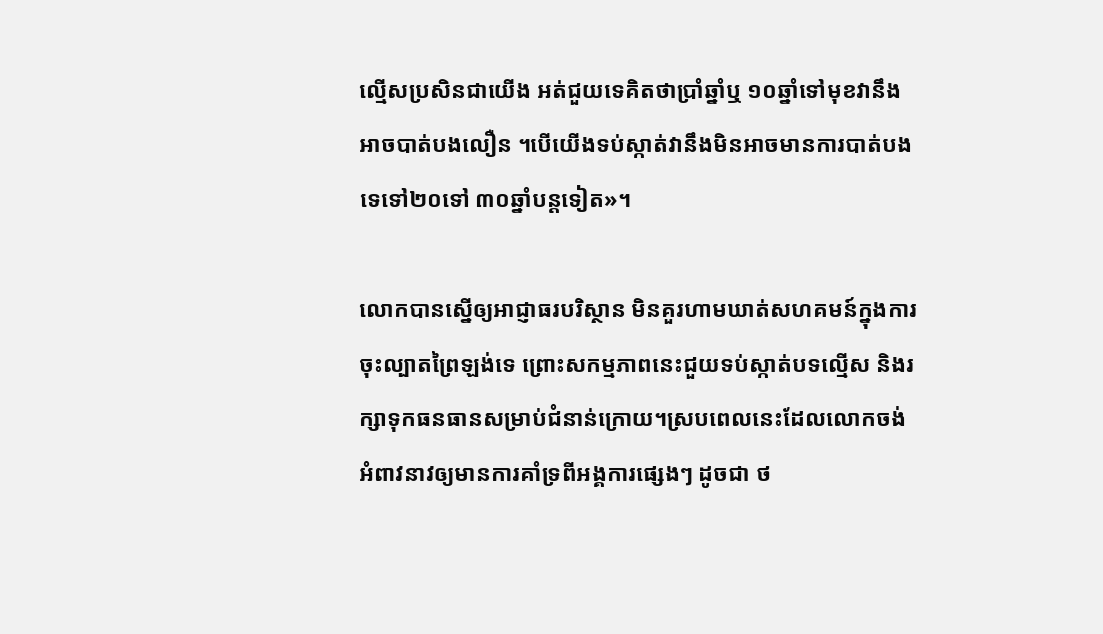ល្មើសប្រសិនជាយើង អត់ជួយទេគិតថាប្រាំឆ្នាំឬ ១០ឆ្នាំទៅមុខវានឹងអាចបាត់បងលឿន ។បើយើងទប់ស្កាត់វានឹងមិនអាចមានការបាត់បងទេទៅ២០ទៅ ៣០ឆ្នាំបន្តទៀត»។

លោកបានស្នើឲ្យអាជ្ញាធរបរិស្ថាន មិនគួរហាមឃាត់សហគមន៍ក្នុងការចុះល្បាតព្រៃឡង់ទេ ព្រោះសកម្មភាពនេះជួយទប់ស្កាត់បទល្មើស និងរក្សាទុកធនធានសម្រាប់ជំនាន់ក្រោយ។ស្របពេលនេះដែលលោកចង់អំពាវនាវឲ្យមានការគាំទ្រពីអង្គការផ្សេងៗ ដូចជា ថ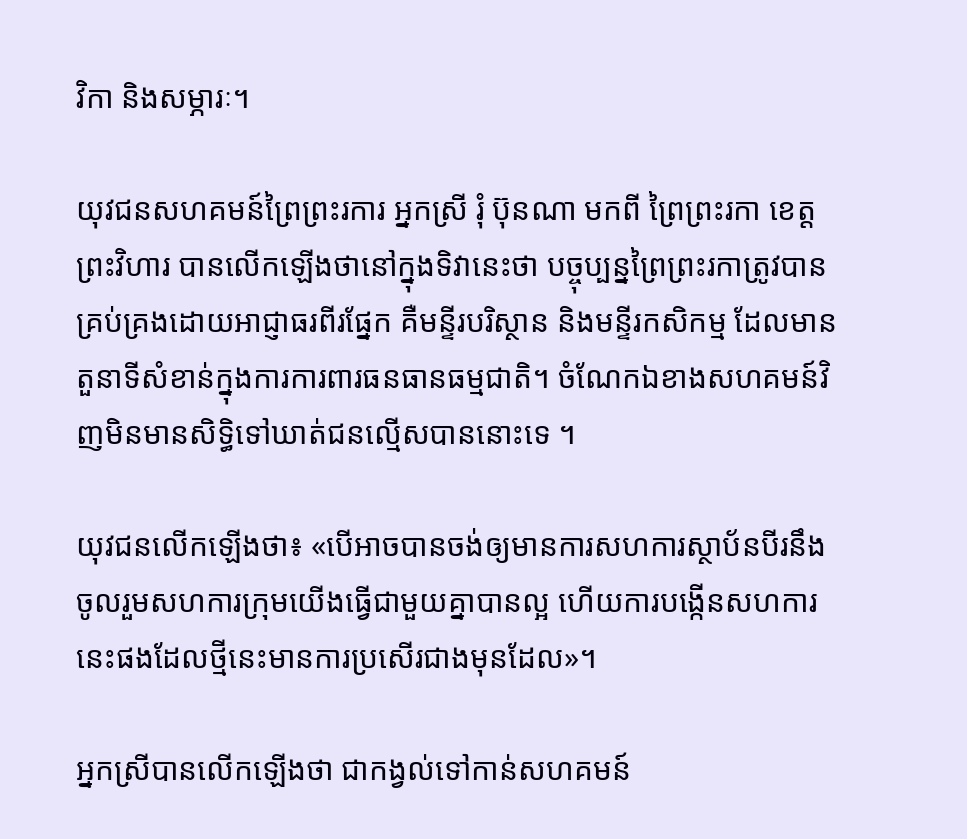វិកា និងសម្ភារៈ។

យុវជនសហគមន៍ព្រៃព្រះរការ អ្នកស្រី រុំ ប៊ុនណា មកពី ព្រៃព្រះរកា ខេត្តព្រះវិហារ បានលើកឡើងថានៅក្នុងទិវានេះថា បច្ចុប្បន្នព្រៃព្រះរកាត្រូវបានគ្រប់គ្រងដោយអាជ្ញាធរពីរផ្នែក គឺមន្ទីរបរិស្ថាន និងមន្ទីរកសិកម្ម ដែលមានតួនាទីសំខាន់ក្នុងការការពារធនធានធម្មជាតិ។ ចំណែកឯខាងសហគមន៍វិញមិនមានសិទ្ធិទៅឃាត់ជនល្មើសបាននោះទេ ។

យុវជនលើកឡើងថា៖ «បើអាចបានចង់ឲ្យមានការសហការស្ថាប័នបីរនឹងចូលរួមសហការក្រុមយើងធ្វើជាមួយគ្នាបានល្អ ហើយការបង្កើនសហការនេះផងដែលថ្មីនេះមានការប្រសើរជាងមុនដែល»។

អ្នកស្រីបានលើកឡើងថា ជាកង្វល់ទៅកាន់សហគមន៍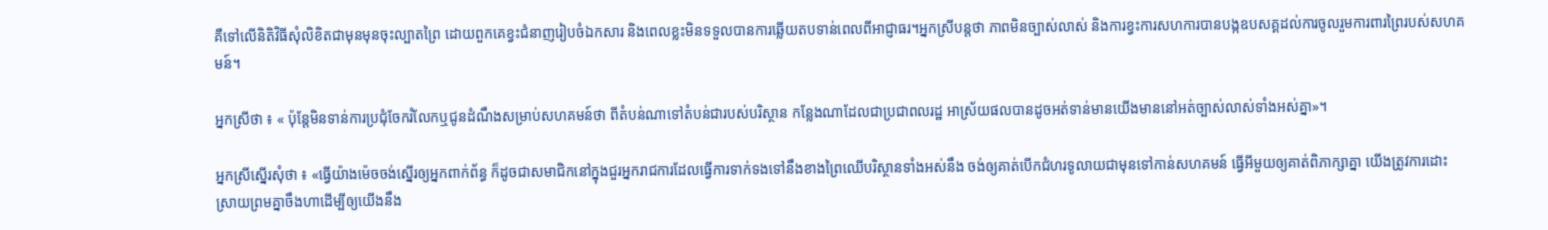គឺទៅលើនិតិវិធីសុំលិខិតជាមុនមុនចុះល្បាតព្រៃ ដោយពួកគេខ្វះជំនាញរៀបចំឯកសារ និងពេលខ្លះមិនទទួលបានការឆ្លើយតបទាន់ពេលពីអាជ្ញាធរ។អ្នកស្រីបន្តថា ភាពមិនច្បាស់លាស់ និងការខ្វះការសហការបានបង្កឧបសគ្គដល់ការចូលរួមការពារព្រៃរបស់សហគមន៍។

អ្នកស្រីថា ៖ « ប៉ុន្តែមិនទាន់ការប្រជុំចែករំលែកឬជូនដំណឹងសម្រាប់សហគមន៍ថា ពីតំបន់ណាទៅតំបន់ជារបស់បរិស្ថាន កន្លែងណាដែលជាប្រជាពលរដ្ឋ អាស្រ័យផលបានដូចអត់ទាន់មានយើងមាននៅអត់ច្បាស់លាស់ទាំងអស់គ្នា»។

អ្នកស្រីស្នើរសុំថា ៖ «ធ្វើយ៉ាងម៉េចចង់ស្នើរឲ្យអ្នកពាក់ព័ន្ធ ក៏ដូចជាសមាជិកនៅក្នុងជួរអ្នករាជការដែលធ្វើការទាក់ទងទៅនឹងខាងព្រៃឈើបរិស្ថានទាំងអស់នឹង ចង់ឲ្យគាត់បើកជំហរទូលាយជាមុនទៅកាន់សហគមន៍ ធ្វើអីមួយឲ្យគាត់ពិភាក្សាគ្នា យើងត្រូវការដោះស្រាយព្រមគ្នាចឹងហាដើម្បីឲ្យយើងនឹង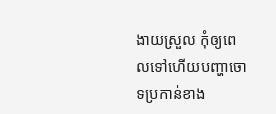ងាយស្រួល កុំឲ្យពេលទៅហើយបញ្ហាចោទប្រកាន់ខាង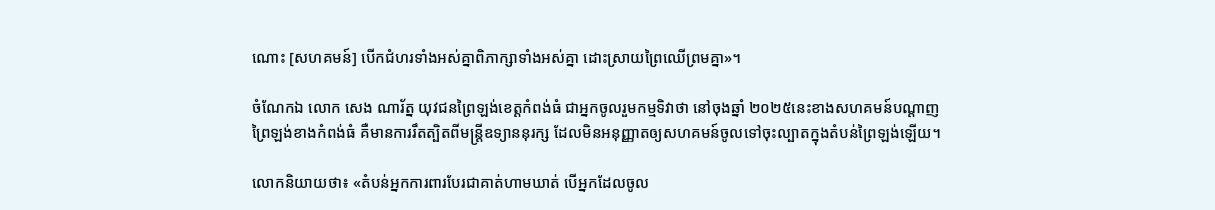ណោះ [សហគមន៍] បើកជំហរទាំងអស់គ្នាពិភាក្សាទាំងអស់គ្នា ដោះស្រាយព្រៃឈើព្រមគ្នា»។

ចំណែកឯ លោក សេង ណារ័ត្ន យុវជនព្រៃឡង់ខេត្តកំពង់ធំ ជាអ្នកចូលរួមកម្មទិវាថា នៅចុងឆ្នាំ ២០២៥នេះខាងសហគមន៍បណ្តាញព្រៃឡង់ខាងកំពង់ធំ គឺមានការរឹតត្បិតពីមន្ត្រីឧទ្យាននុរក្ស ដែលមិនអនុញ្ញាតឲ្យសហគមន៍ចូលទៅចុះល្បាតក្នុងតំបន់ព្រៃឡង់ឡើយ។

លោកនិយាយថា៖ «តំបន់អ្នកការពារបែរជាគាត់ហាមឃាត់ បើអ្នកដែលចូល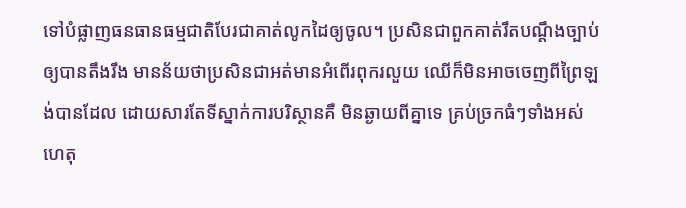ទៅបំផ្លាញធនធានធម្មជាតិបែរជាគាត់លូកដៃឲ្យចូល។ ប្រសិនជាពួកគាត់រឹតបណ្តឹងច្បាប់ឲ្យបានតឹងរឹង មានន័យថាប្រសិនជាអត់មានអំពើរពុករលួយ ឈើក៏មិនអាចចេញពីព្រៃឡង់បានដែល ដោយសារតែទីស្នាក់ការបរិស្ថានគឺ មិនឆ្ងាយពីគ្នាទេ គ្រប់ច្រកធំៗទាំងអស់ ហេតុ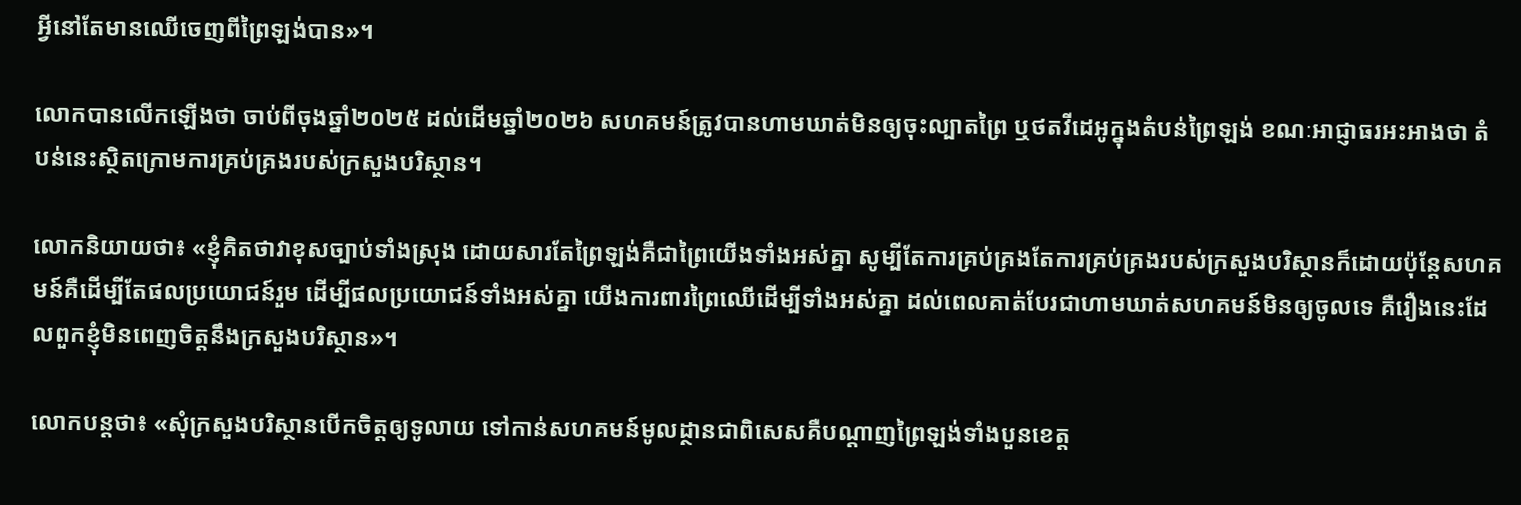អ្វីនៅតែមានឈើចេញពីព្រៃឡង់បាន»។

លោកបានលើកឡើងថា ចាប់ពីចុងឆ្នាំ២០២៥ ដល់ដើមឆ្នាំ២០២៦ សហគមន៍ត្រូវបានហាមឃាត់មិនឲ្យចុះល្បាតព្រៃ ឬថតវីដេអូក្នុងតំបន់ព្រៃឡង់ ខណៈអាជ្ញាធរអះអាងថា តំបន់នេះស្ថិតក្រោមការគ្រប់គ្រងរបស់ក្រសួងបរិស្ថាន។

លោកនិយាយថា៖ «ខ្ញុំគិតថាវាខុសច្បាប់ទាំងស្រុង ដោយសារតែព្រៃឡង់គឺជាព្រៃយើងទាំងអស់គ្នា សូម្បីតែការគ្រប់គ្រងតែការគ្រប់គ្រងរបស់ក្រសួងបរិស្ថានក៏ដោយប៉ុន្តែសហគមន៍គឺដើម្បីតែផលប្រយោជន៍រួម ដើម្បីផលប្រយោជន៍ទាំងអស់គ្នា យើងការពារព្រៃឈើដើម្បីទាំងអស់គ្នា ដល់ពេលគាត់បែរជាហាមឃាត់សហគមន៍មិនឲ្យចូលទេ គឺរឿងនេះដែលពួកខ្ញុំមិនពេញចិត្តនឹងក្រសួងបរិស្ថាន»។

លោកបន្តថា៖ «សុំក្រសួងបរិស្ថានបើកចិត្តឲ្យទូលាយ ទៅកាន់សហគមន៍មូលដ្ថានជាពិសេសគឺបណ្តាញព្រៃឡង់ទាំងបួនខេត្ត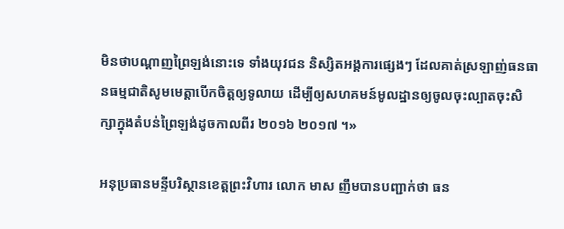មិនថាបណ្តាញព្រៃឡង់នោះទេ ទាំងយុវជន និស្សិតអង្គការផ្សេងៗ ដែលគាត់ស្រឡាញ់ធនធានធម្មជាតិសូមមេត្តាបើកចិត្តឲ្យទូលាយ ដើម្បីឲ្យសហគមន៍មូលដ្ឋានឲ្យចូលចុះល្បាតចុះសិក្សាក្នុងតំបន់ព្រៃឡង់ដូចកាលពីរ ២០១៦ ២០១៧ ។»

អនុប្រធានមន្ទីបរិស្ថានខេត្តព្រះវិហារ លោក មាស ញឹមបានបញ្ជាក់ថា ធន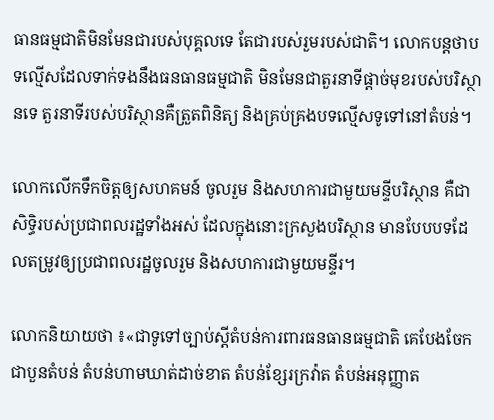ធានធម្មជាតិមិនមែនជារបស់បុគ្គលទេ តែជារបស់រួមរបស់ជាតិ។ លោកបន្តថាបទល្មើសដែលទាក់ទងនឹងធនធានធម្មជាតិ មិនមែនជាតួរនាទីផ្តាច់មុខរបស់បរិស្ថានទេ តួរនាទីរបស់បរិស្ថានគឺត្រួតពិនិត្យ និងគ្រប់គ្រងបទល្មើសទូទៅនៅតំបន់។

លោកលើកទឹកចិត្តឲ្យសហគមន៍ ចូលរួម និងសហការជាមួយមន្ទីបរិស្ថាន គឺជាសិទ្ធិរបស់ប្រជាពលរដ្ឋទាំងអស់ ដែលក្នុងនោះក្រសួងបរិស្ថាន មានបែបបទដែលតម្រូវឲ្យប្រជាពលរដ្ឋចូលរួម និងសហការជាមួយមន្ទីរ។

លោកនិយាយថា ៖«ជាទូទៅច្បាប់ស្តីតំបន់ការពារធនធានធម្មជាតិ គេបែងចែកជាបួនតំបន់ តំបន់ហាមឃាត់ដាច់ខាត តំបន់ខ្សែរក្រវ៉ាត តំបន់អនុញ្ញាត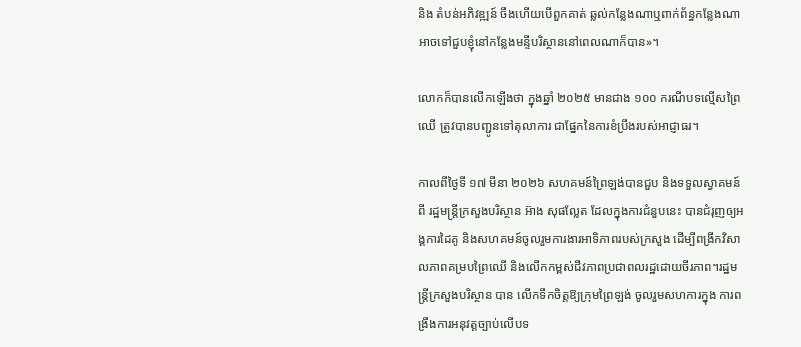និង តំបន់អភិវឌ្ឍន៍ ចឹងហើយបើពួកគាត់ ឆ្លល់កន្លែងណាឬពាក់ព័ន្ធកន្លែងណាអាចទៅជួបខ្ញុំនៅកន្លែងមន្ទីបរិស្ថាននៅពេលណាក៏បាន»។

លោកក៏បានលើកឡើងថា ក្នុងឆ្នាំ ២០២៥ មានជាង ១០០ ករណីបទល្មើសព្រៃឈើ ត្រូវបានបញ្ជូនទៅតុលាការ ជាផ្នែកនៃការខំប្រឹងរបស់អាជ្ញាធរ។

កាលពីថ្ងៃទី ១៧ មីនា ២០២៦ សហគមន៍ព្រៃឡង់បានជួប និងទទួលស្វាគមន៍ពី រដ្ឋមន្ត្រីក្រសួងបរិស្ថាន អ៊ាង សុផល្លែត ដែលក្នុងការជំនួបនេះ បានជំរុញឲ្យអង្គការដៃគូ និងសហគមន៍ចូលរួមការងារអាទិភាពរបស់ក្រសួង ដើម្បីពង្រីកវិសាលភាពគម្របព្រៃឈើ និងលើកកម្ពស់ជីវភាពប្រជាពលរដ្ឋដោយចីរភាព។រដ្ឋមន្រ្តីក្រសួងបរិស្ថាន បាន លើកទឹកចិត្តឱ្យក្រុមព្រៃឡង់ ចូលរួមសហការក្នុង ការពង្រឹងការអនុវត្តច្បាប់លើបទ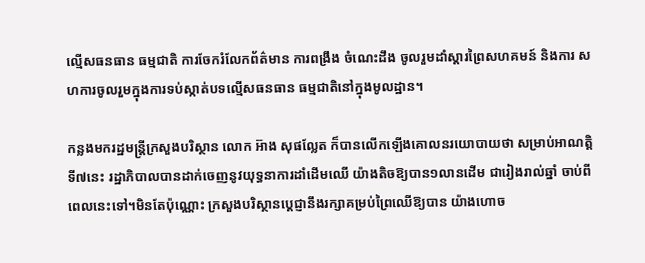ល្មើសធនធាន ធម្មជាតិ ការចែករំលែកព័ត៌មាន ការពង្រឹង ចំណេះដឹង ចូលរួមដាំស្តារព្រៃសហគមន៍ និងការ សហការចូលរួមក្នុងការទប់ស្កាត់បទល្មើសធនធាន ធម្មជាតិនៅក្នុងមូលដ្ឋាន។

កន្លងមករដ្ឋមន្រ្តីក្រសួងបរិស្ថាន លោក អ៊ាង សុផល្លែត ក៏បានលើកឡើងគោលនរយោបាយថា សម្រាប់អាណត្តិទី៧នេះ រដ្ឋាភិបាលបានដាក់ចេញនូវយុទ្ធនាការដាំដើមឈើ យ៉ាងតិចឱ្យបាន១លានដើម ជារៀងរាល់ឆ្នាំ ចាប់ពីពេលនេះទៅ។មិនតែប៉ុណ្ណោះ ក្រសួងបរិស្ថានប្តេជ្ញានឹងរក្សាគម្រប់ព្រៃឈើឱ្យបាន យ៉ាងហោច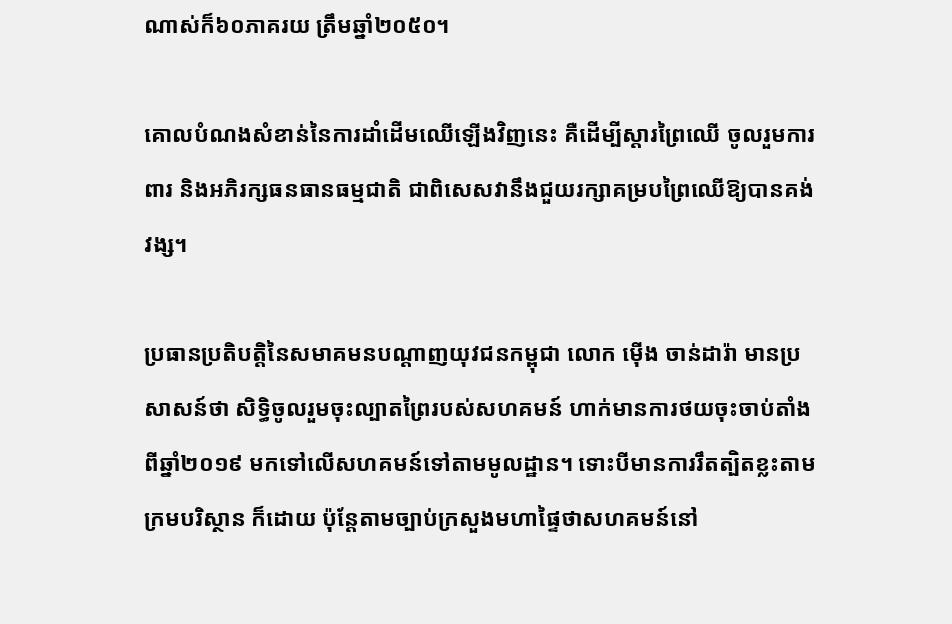ណាស់ក៏៦០ភាគរយ ត្រឹមឆ្នាំ២០៥០។

គោលបំណងសំខាន់នៃការដាំដើមឈើឡើងវិញនេះ គឺដើម្បីស្តារព្រៃឈើ ចូលរួមការពារ និងអភិរក្សធនធានធម្មជាតិ ជាពិសេសវានឹងជួយរក្សាគម្របព្រៃឈើឱ្យបានគង់វង្ស។

ប្រធានប្រតិបត្តិនៃសមាគមនបណ្តាញយុវជនកម្ពុជា លោក ម៉ើង ចាន់ដារ៉ា មានប្រសាសន៍ថា សិទ្ធិចូលរួមចុះល្បាតព្រៃរបស់សហគមន៍ ហាក់មានការថយចុះចាប់តាំងពីឆ្នាំ២០១៩ មកទៅលើសហគមន៍ទៅតាមមូលដ្ឋាន។ ទោះបីមានការរឹតត្បិតខ្លះតាមក្រមបរិស្ថាន ក៏ដោយ ប៉ុន្តែតាមច្បាប់ក្រសួងមហាផ្ទៃថាសហគមន៍នៅ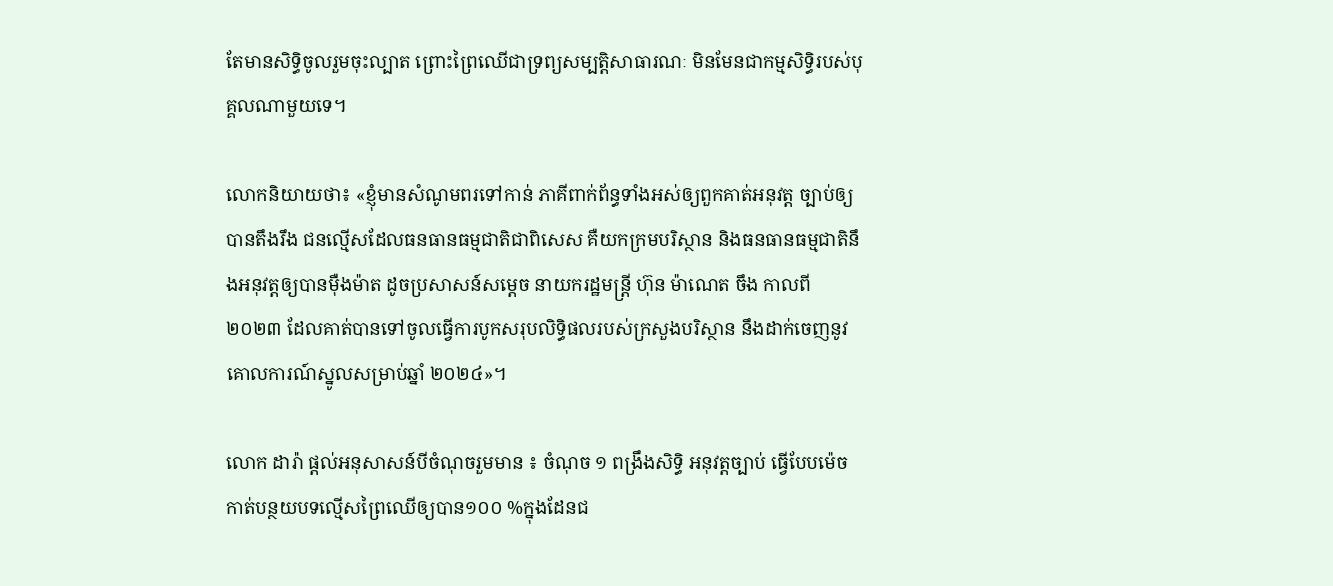តែមានសិទ្ធិចូលរួមចុះល្បាត ព្រោះព្រៃឈើជាទ្រព្យសម្បត្តិសាធារណៈ មិនមែនជាកម្មសិទ្ធិរបស់បុគ្គលណាមួយទេ។

លោកនិយាយថា៖ «ខ្ញុំមានសំណូមពរទៅកាន់ ភាគីពាក់ព័ន្ធទាំងអស់ឲ្យពួកគាត់អនុវត្ត ច្បាប់ឲ្យបានតឹងរឹង ជនល្មើសដែលធនធានធម្មជាតិជាពិសេស គឺយកក្រមបរិស្ថាន និងធនធានធម្មជាតិនឹងអនុវត្តឲ្យបានម៉ឺងម៉ាត ដូចប្រសាសន៍សម្តេច នាយករដ្ឋមន្ត្រី ហ៊ុន ម៉ាណេត ចឹង កាលពី ២០២៣ ដែលគាត់បានទៅចូលធ្វើការបូកសរុបលិទ្ធិផលរបស់ក្រសួងបរិស្ថាន នឹងដាក់ចេញនូវគោលការណ៍ស្នូលសម្រាប់ឆ្នាំ ២០២៤»។

លោក ដារ៉ា ផ្ដល់អនុសាសន៍បីចំណុចរួមមាន ៖ ចំណុច ១ ពង្រឹងសិទ្ធិ អនុវត្តច្បាប់ ធ្វើបែបម៉េចកាត់បន្ថយបទល្មើសព្រៃឈើឲ្យបាន១០០ %ក្នុងដែនជ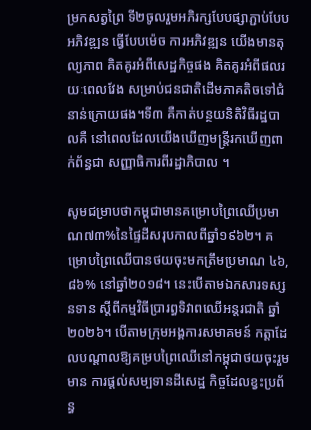ម្រកសត្វព្រៃ ទី២ចូលរួមអភិរក្សបែបផ្សាភ្ជាប់បែបអភិវឌ្ឍន ធ្វើបែបម៉េច ការអភិវឌ្ឍន យើងមានតុល្យភាព គិតគូរអំពីសេដ្ឋកិច្ចផង គិតគូរអំពីផលរយៈពេលវែង សម្រាប់ជនជាតិដើមភាគតិចទៅជំនាន់ក្រោយផង។ទី៣ គឺកាត់បន្ថយនិតិវិធីរដ្ឋបាលគឺ នៅពេលដែលយើងឃើញមន្ត្រីរកឃើញពាក់ព័ន្ធជា សញ្ញាធិការពីរដ្ឋាភិបាល ។

សូមជម្រាបថាកម្ពុជាមានគម្រោបព្រៃឈើប្រមាណ៧៣%នៃផ្ទៃដីសរុបកាលពីឆ្នាំ១៩៦២។ គម្រោបព្រៃឈើបានថយចុះមកត្រឹមប្រមាណ ៤៦,៨៦% នៅឆ្នាំ២០១៨។ នេះបើតាមឯកសារទស្សនទាន ស្តីពីកម្មវិធីប្រារព្ធទិវាពឈើអន្តរជាតិ ឆ្នាំ២០២៦។ បើតាមក្រុមអង្គការសមាគមន៍ កត្តាដែលបណ្ដាលឱ្យគម្របព្រៃឈើនៅកម្ពុជាថយចុះរួមមាន ការផ្តល់សម្បទានដីសេដ្ឋ កិច្ចដែលខ្វះប្រព័ន្ធ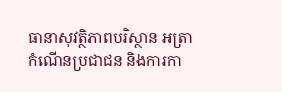ធានាសុវត្ថិភាពបរិស្ថាន អត្រាកំណើនប្រជាជន និងការកា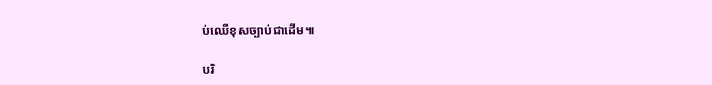ប់ឈើខុសច្បាប់ជាដើម៕

បរិ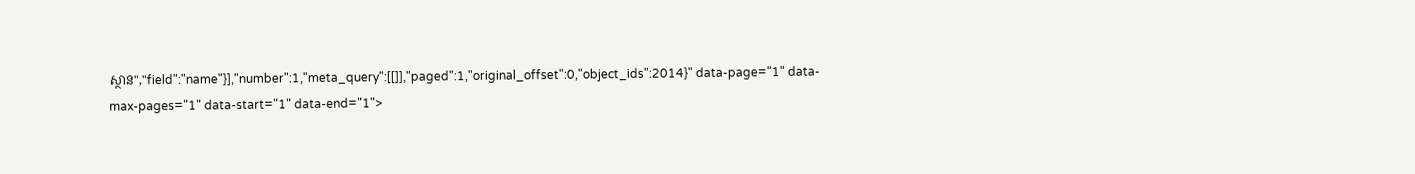ស្ថាន","field":"name"}],"number":1,"meta_query":[[]],"paged":1,"original_offset":0,"object_ids":2014}" data-page="1" data-max-pages="1" data-start="1" data-end="1">